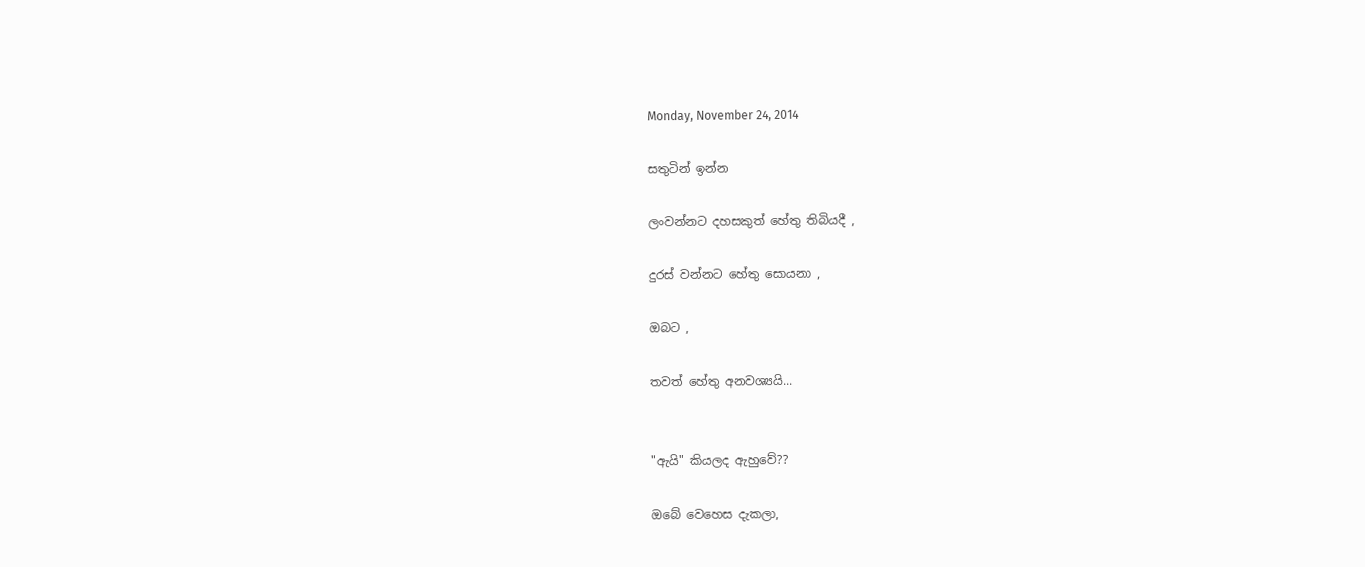Monday, November 24, 2014

සතුටින් ඉන්න

ලංවන්නට දහසකුත් හේතු තිබියදී ,

දුරස් වන්නට හේතු සොයනා ,

ඔබට ,

තවත් හේතු අනවශ්‍යයි...


"ඇයි" කියලද ඇහුවේ??

ඔබේ වෙහෙස දැකලා,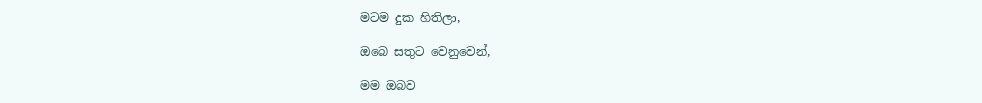මටම දුක හිතිලා,

ඔබෙ සතුට වෙනුවෙන්,

මම ඔබව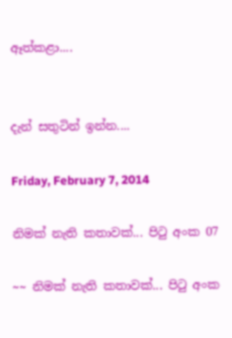ඈත්කළා....


දැන් සතුටින් ඉන්න....

Friday, February 7, 2014

නිමක් නැති කතාවක්... පිටු අංක 07

~~ නිමක් නැති කතාවක්... පිටු අංක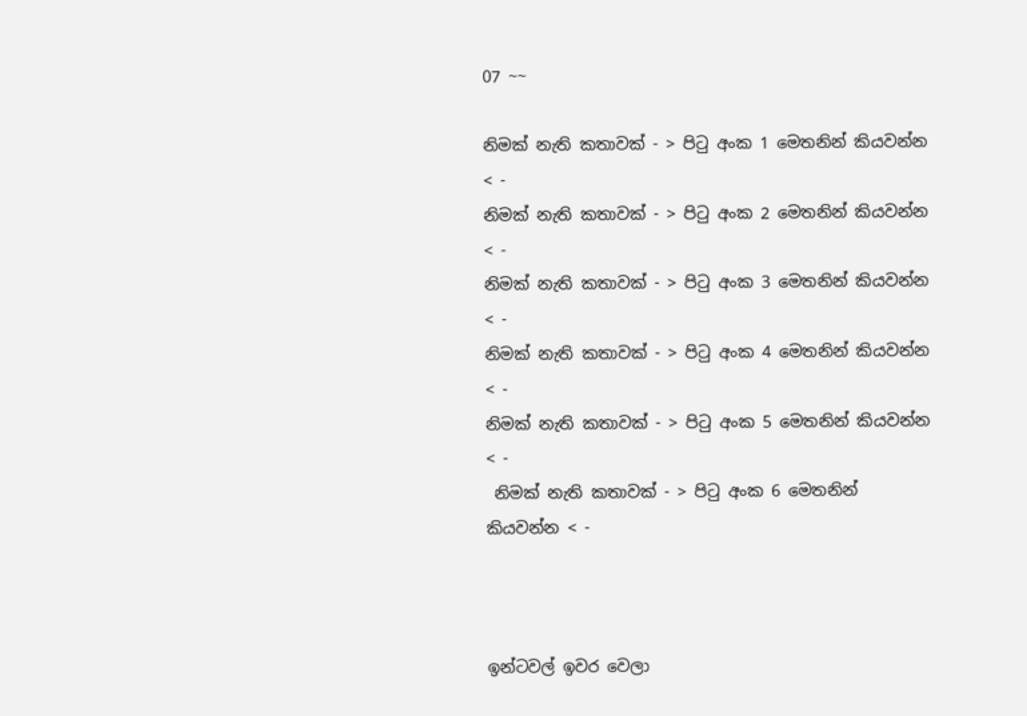07 ~~

නිමක් නැති කතාවක් - > පිටු අංක 1 මෙතනින් කියවන්න < -
නිමක් නැති කතාවක් - > පිටු අංක 2 මෙතනින් කියවන්න < -
නිමක් නැති කතාවක් - > පිටු අංක 3 මෙතනින් කියවන්න < -
නිමක් නැති කතාවක් - > පිටු අංක 4 මෙතනින් කියවන්න < -
නිමක් නැති කතාවක් - > පිටු අංක 5 මෙතනින් කියවන්න < -
 නිමක් නැති කතාවක් - > පිටු අංක 6 මෙතනින් කියවන්න < -



ඉන්ටවල් ඉවර වෙලා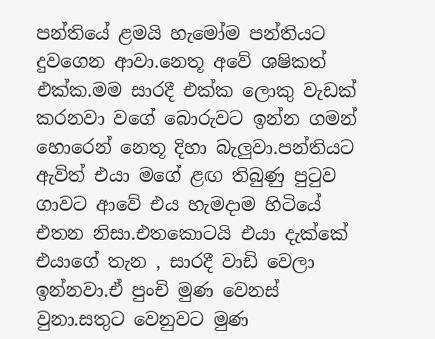පන්තියේ ළමයි හැමෝම පන්තියට දුවගෙන ආවා.නෙතූ අවේ ශෂිකත් එක්ක.මම සාරදී එක්ක ලොකු වැඩක් කරනවා වගේ බොරුවට ඉන්න ගමන් හොරෙන් නෙතූ දිහා බැලුවා.පන්තියට ඇවිත් එයා මගේ ළඟ තිබුණු පුටුව ගාවට ආවේ එය හැමදාම හිටියේ එතන නිසා.එතකොටයි එයා දැක්කේ එයාගේ තැන , සාරදී වාඩි වෙලා ඉන්නවා.ඒ පුංචි මුණ වෙනස් වුනා.සතුට වෙනුවට මුණ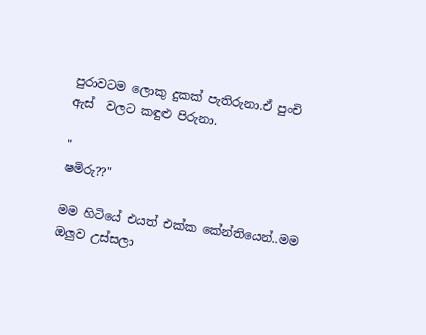පුරාවටම ලොකු දුකක් පැතිරුනා.ඒ පුංචි ඇස්  වලට කඳුළු පිරුනා.

"
ෂමිරු??"

මම හිටියේ එයත් එක්ක කේන්තියෙන්..මම ඔලුව උස්සලා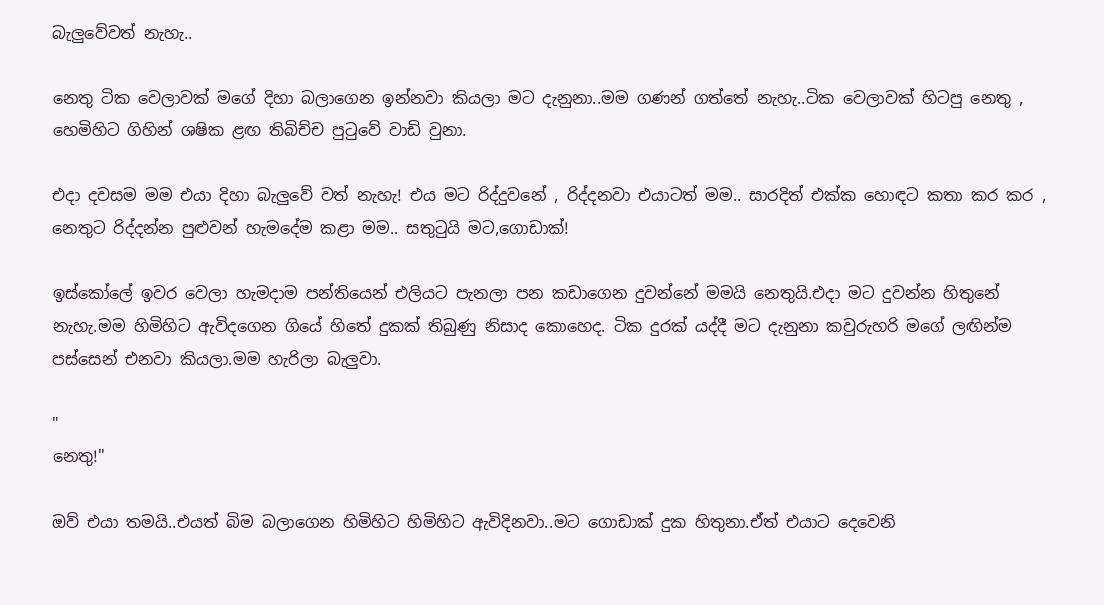බැලුවේවත් නැහැ..

නෙතු ටික වෙලාවක් මගේ දිහා බලාගෙන ඉන්නවා කියලා මට දැනුනා..මම ගණන් ගත්තේ නැහැ..ටික වෙලාවක් හිටපු නෙතු , හෙමිහිට ගිහින් ශෂික ළඟ තිබිච්ච පුටුවේ වාඩි වුනා.

එදා දවසම මම එයා දිහා බැලුවේ වත් නැහැ! එය මට රිද්දුවනේ , රිද්දනවා එයාටත් මම.. සාරදිත් එක්ක හොඳට කතා කර කර , නෙතුට රිද්දන්න පුළුවන් හැමදේම කළා මම.. සතුටුයි මට,ගොඩාක්!

ඉස්කෝලේ ඉවර වෙලා හැමදාම පන්තියෙන් එලියට පැනලා පන කඩාගෙන දුවන්නේ මමයි නෙතුයි.එදා මට දුවන්න හිතුනේ නැහැ.මම හිමිහිට ඇවිදගෙන ගියේ හිතේ දුකක් තිබුණු නිසාද කොහෙද. ටික දුරක් යද්දී මට දැනුනා කවුරුහරි මගේ ලඟින්ම පස්සෙන් එනවා කියලා.මම හැරිලා බැලුවා.

"
නෙතු!"

ඔව් එයා තමයි..එයත් බිම බලාගෙන හිමිහිට හිමිහිට ඇවිදිනවා..මට ගොඩාක් දුක හිතුනා.ඒත් එයාට දෙවෙනි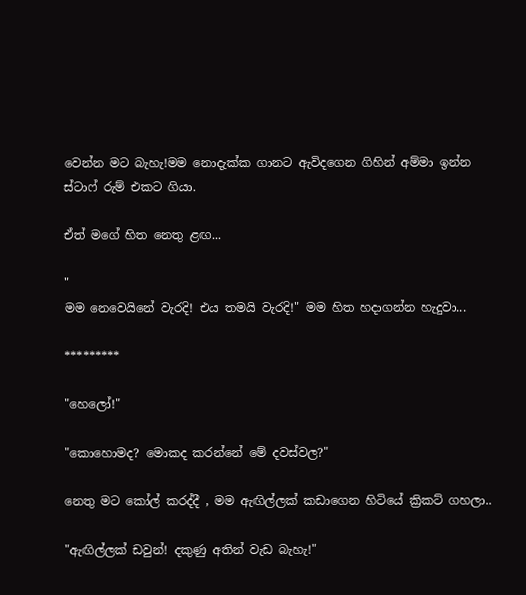වෙන්න මට බැහැ!මම නොදැක්ක ගානට ඇවිදගෙන ගිහින් අම්මා ඉන්න ස්ටාෆ් රුම් එකට ගියා.

ඒත් මගේ හිත නෙතු ළඟ...

"
මම නෙවෙයිනේ වැරදි! එය තමයි වැරදි!" මම හිත හදාගන්න හැදුවා...

*********

"හෙලෝ!"

"කොහොමද? මොකද කරන්නේ මේ දවස්වල?"

නෙතු මට කෝල් කරද්දී , මම ඇඟිල්ලක් කඩාගෙන හිටියේ ක්‍රිකට් ගහලා..

"ඇඟිල්ලක් ඩවුන්! දකුණු අතින් වැඩ බැහැ!"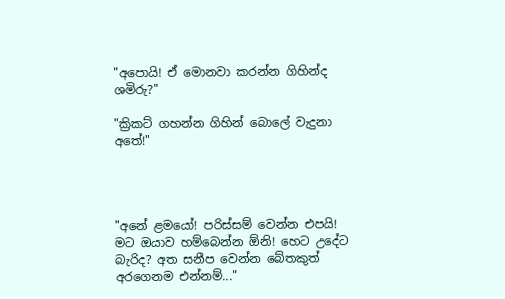"අපොයි! ඒ මොනවා කරන්න ගිහින්ද ශමිරු?"

"ක්‍රිකට් ගහන්න ගිහින් බොලේ වැදුනා අතේ!"




"අනේ ළමයෝ! පරිස්සම් වෙන්න එපයි! මට ඔයාව හම්බෙන්න ඕනි! හෙට උදේට බැරිද? අත සනීප වෙන්න බේතකුත් අරගෙනම එන්නම්..."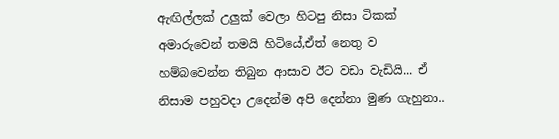ඇඟිල්ලක් උලුක් වෙලා හිටපු නිසා ටිකක් අමාරුවෙන් තමයි හිටියේ,ඒත් නෙතු ව හම්බවෙන්න තිබුන ආසාව ඊට වඩා වැඩියි... ඒ නිසාම පහුවදා උදෙන්ම අපි දෙන්නා මුණ ගැහුනා..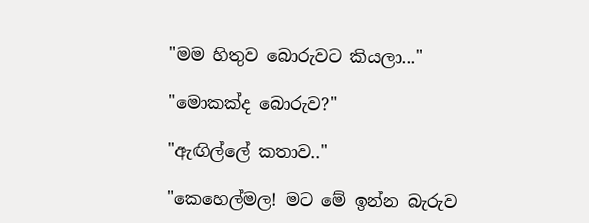"මම හිතුව බොරුවට කියලා..."

"මොකක්ද බොරුව?"

"ඇඟිල්ලේ කතාව.."

"කෙහෙල්මල! මට මේ ඉන්න බැරුව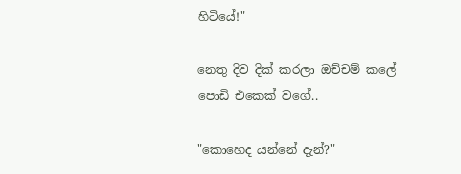හිටියේ!"

නෙතු දිව දික් කරලා ඔච්චම් කලේ පොඩි එකෙක් වගේ..

"කොහෙද යන්නේ දැන්?"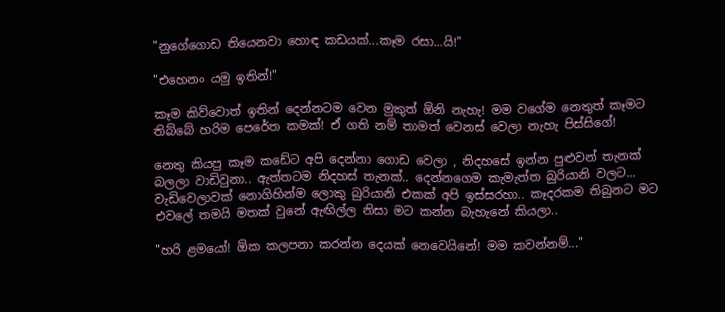"නුගේගොඩ තියෙනවා හොඳ කඩයක්...කෑම රසා...යි!"

"එහෙනං යමු ඉතින්!"

කෑම කිව්වොත් ඉතින් දෙන්නටම වෙන මුකුත් ඕනි නැහැ! මම වගේම නෙතුත් කෑමට තිබ්බේ හරිම පෙරේත කමක්! ඒ ගති නම් තාමත් වෙනස් වෙලා නැහැ පිස්සිගේ!

නෙතු කියපු කෑම කඩේට අපි දෙන්නා ගොඩ වෙලා , නිදහසේ ඉන්න පුළුවන් තැනක් බලලා වාඩිවුනා.. ඇත්තටම නිදහස් තැනක්.. දෙන්නගෙම කැමැත්ත බුරියානි වලට... වැඩිවෙලාවක් නොගිහින්ම ලොකු බුරියානි එකක් අපි ඉස්සරහා.. කෑදරකම තිබුනට මට එවලේ තමයි මතක් වුනේ ඇඟිල්ල නිසා මට කන්න බැහැනේ කියලා..

"හරි ළමයෝ! ඕක කලපනා කරන්න දෙයක් නෙවෙයිනේ! මම කවන්නම්..."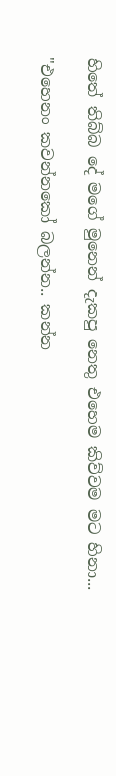හිතේ තිබ්බ දේ මගේ මුනෙන් දැකපු නෙතු එහෙම කිව්වම මට හිනා...

"එහෙනං කවන්නකෝ බලන්න.. කන්න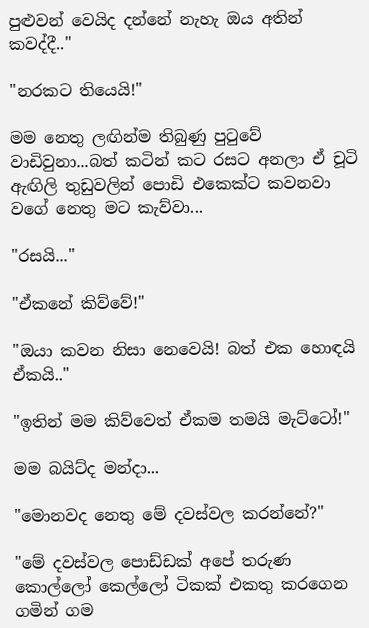පුළුවන් වෙයිද දන්නේ නැහැ ඔය අතින් කවද්දී.."

"නරකට තියෙයි!"

මම නෙතු ලඟින්ම තිබුණු පුටුවේ වාඩිවුනා...බත් කටින් කට රසට අනලා ඒ චූටි ඇඟිලි තුඩුවලින් පොඩි එකෙක්ට කවනවා වගේ නෙතු මට කැව්වා...

"රසයි..."

"ඒකනේ කිව්වේ!"

"ඔයා කවන නිසා නෙවෙයි! බත් එක හොඳයි ඒකයි.."

"ඉතින් මම කිව්වෙත් ඒකම තමයි මැට්ටෝ!"

මම බයිට්ද මන්දා...

"මොනවද නෙතු මේ දවස්වල කරන්නේ?"

"මේ දවස්වල පොඩ්ඩක් අපේ තරුණ කොල්ලෝ කෙල්ලෝ ටිකක් එකතු කරගෙන ගමින් ගම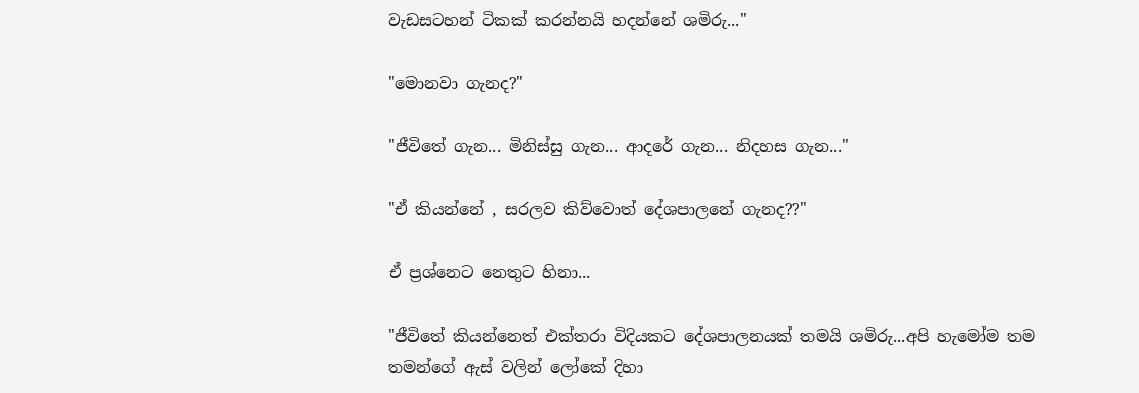වැඩසටහන් ටිකක් කරන්නයි හදන්නේ ශමිරු..."

"මොනවා ගැනද?"

"ජීවිතේ ගැන... මිනිස්සු ගැන... ආදරේ ගැන... නිදහස ගැන..."

"ඒ කියන්නේ , සරලව කිව්වොත් දේශපාලනේ ගැනද??"

ඒ ප්‍රශ්නෙට නෙතුට හිනා...

"ජීවිතේ කියන්නෙත් එක්තරා විදියකට දේශපාලනයක් තමයි ශමිරු...අපි හැමෝම තම තමන්ගේ ඇස් වලින් ලෝකේ දිහා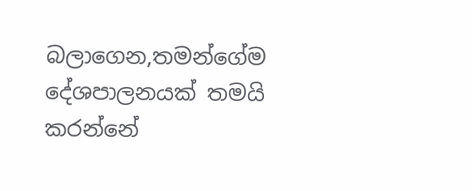බලාගෙන,තමන්ගේම දේශපාලනයක් තමයි කරන්නේ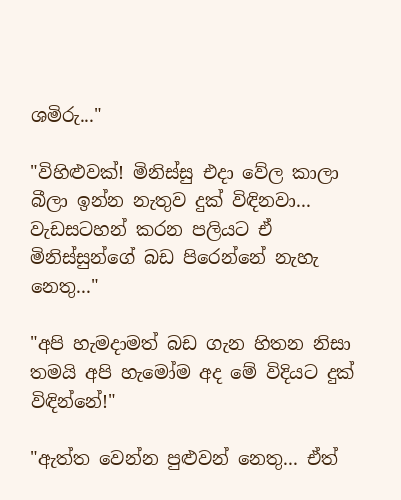ශමිරු..."

"විහිළුවක්! මිනිස්සු එදා වේල කාලා බීලා ඉන්න නැතුව දුක් විඳිනවා... වැඩසටහන් කරන පලියට ඒ මිනිස්සුන්ගේ බඩ පිරෙන්නේ නැහැ නෙතු..."

"අපි හැමදාමත් බඩ ගැන හිතන නිසා තමයි අපි හැමෝම අද මේ විදියට දුක් විඳින්නේ!"

"ඇත්ත වෙන්න පුළුවන් නෙතු... ඒත්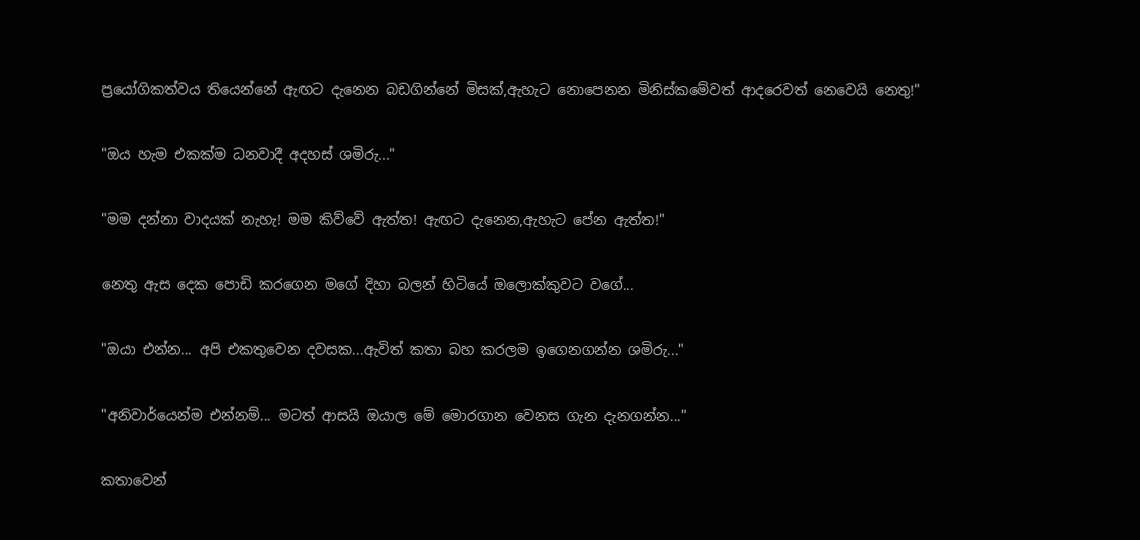ප්‍රයෝගිකත්වය තියෙන්නේ ඇඟට දැනෙන බඩගින්නේ මිසක්,ඇහැට නොපෙනන මිනිස්කමේවත් ආදරෙවත් නෙවෙයි නෙතු!"

"ඔය හැම එකක්ම ධනවාදී අදහස් ශමිරු..."

"මම දන්නා වාදයක් නැහැ! මම කිව්වේ ඇත්ත! ඇඟට දැනෙන,ඇහැට පේන ඇත්ත!"

නෙතු ඇස දෙක පොඩි කරගෙන මගේ දිහා බලන් හිටියේ ඔලොක්කුවට වගේ...

"ඔයා එන්න... අපි එකතුවෙන දවසක...ඇවිත් කතා බහ කරලම ඉගෙනගන්න ශමිරු..."

"අනිවාර්යෙන්ම එන්නම්... මටත් ආසයි ඔයාල මේ මොරගාන වෙනස ගැන දැනගන්න..."

කතාවෙන්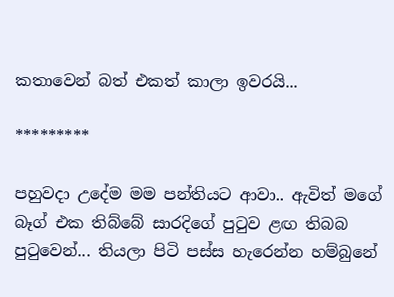කතාවෙන් බත් එකත් කාලා ඉවරයි...

*********

පහුවදා උදේම මම පන්තියට ආවා.. ඇවිත් මගේ බෑග් එක තිබ්බේ සාරදිගේ පුටුව ළඟ තිබබ පුටුවෙන්... තියලා පිටි පස්ස හැරෙන්න හම්බුනේ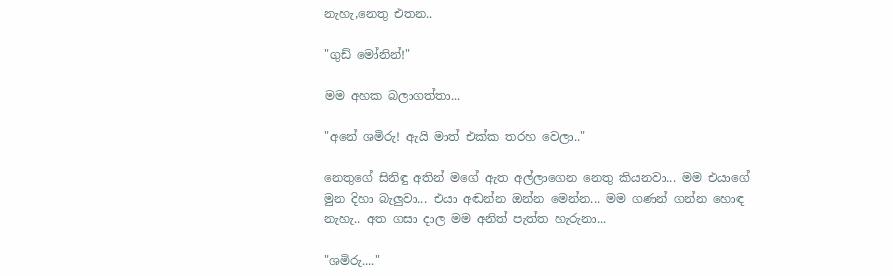නැහැ,නෙතු එතන..

"ගුඩ් මෝනින්!"

මම අහක බලාගත්තා...

"අනේ ශමිරු! ඇයි මාත් එක්ක තරහ වෙලා.."

නෙතුගේ සිනිඳු අතින් මගේ ඇත අල්ලාගෙන නෙතු කියනවා... මම එයාගේ මුන දිහා බැලුවා... එයා අඬන්න ඔන්න මෙන්න... මම ගණන් ගන්න හොඳ නැහැ.. අත ගසා දාල මම අනිත් පැත්ත හැරුනා...

"ශමිරු...."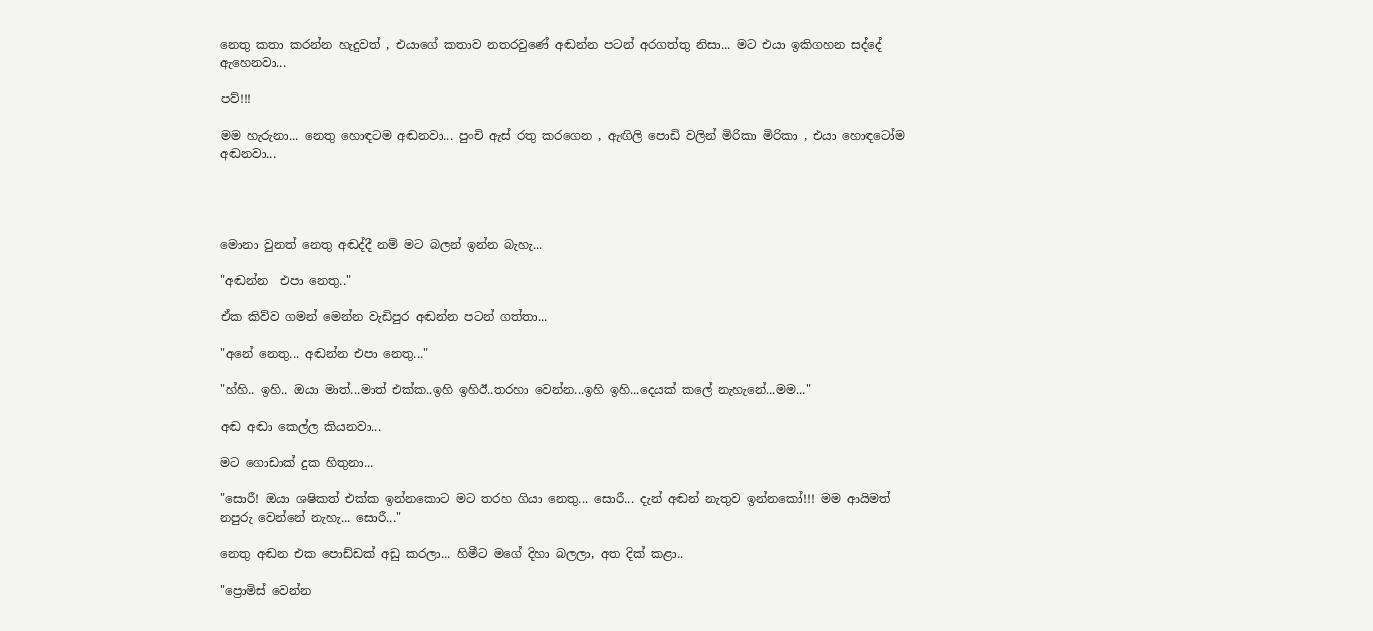නෙතු කතා කරන්න හැදුවත් , එයාගේ කතාව නතරවුණේ අඬන්න පටන් අරගත්තු නිසා... මට එයා ඉකිගහන සද්දේ ඇහෙනවා...

පව්!!!

මම හැරුනා... නෙතු හොඳටම අඬනවා... පුංචි ඇස් රතු කරගෙන , ඇඟිලි පොඩි වලින් මිරිකා මිරිකා , එයා හොඳටෝම අඬනවා...




මොනා වුනත් නෙතු අඬද්දී නම් මට බලන් ඉන්න බැහැ...

"අඬන්න  එපා නෙතු.."

ඒක කිව්ව ගමන් මෙන්න වැඩිපුර අඬන්න පටන් ගත්තා...

"අනේ නෙතු... අඬන්න එපා නෙතු..."

"හ්හි.. ඉහි.. ඔයා මාත්...මාත් එක්ක..ඉහි ඉහිඊ..තරහා වෙන්න...ඉහි ඉහි...දෙයක් කලේ නැහැනේ...මම..."

අඬ අඬා කෙල්ල කියනවා...

මට ගොඩාක් දුක හිතුනා...

"සොරී! ඔයා ශෂිකත් එක්ක ඉන්නකොට මට තරහ ගියා නෙතු... සොරී... දැන් අඬන් නැතුව ඉන්නකෝ!!! මම ආයිමත් නපුරු වෙන්නේ නැහැ... සොරී..."

නෙතු අඬන එක පොඩ්ඩක් අඩු කරලා... හිමීට මගේ දිහා බලලා, අත දික් කළා..

"ප්‍රොමිස් වෙන්න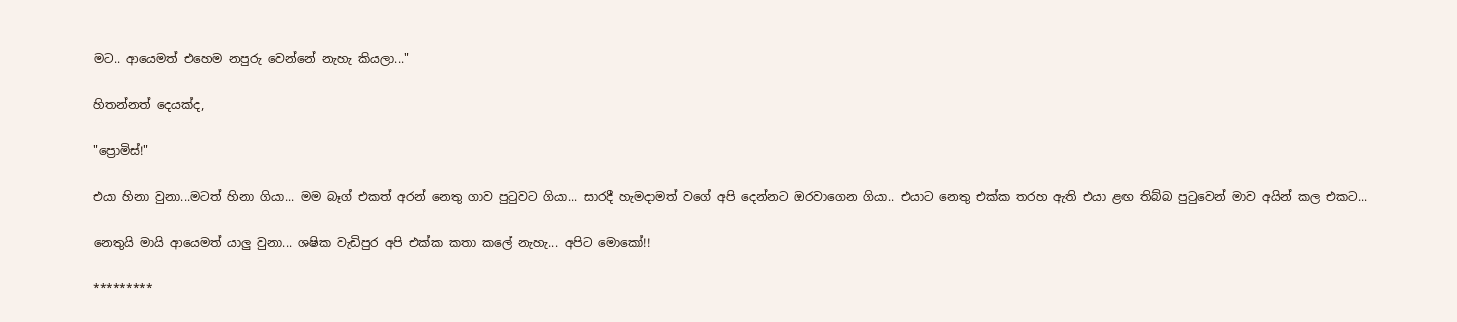මට.. ආයෙමත් එහෙම නපුරු වෙන්නේ නැහැ කියලා..."

හිතන්නත් දෙයක්ද,

"ප්‍රොමිස්!"

එයා හිනා වුනා...මටත් හිනා ගියා... මම බෑග් එකත් අරන් නෙතු ගාව පුටුවට ගියා... සාරදී හැමදාමත් වගේ අපි දෙන්නට ඔරවාගෙන ගියා.. එයාට නෙතු එක්ක තරහ ඇති එයා ළඟ තිබ්බ පුටුවෙන් මාව අයින් කල එකට...

නෙතුයි මායි ආයෙමත් යාලු වුනා... ශෂික වැඩිපුර අපි එක්ක කතා කලේ නැහැ... අපිට මොකෝ!!

*********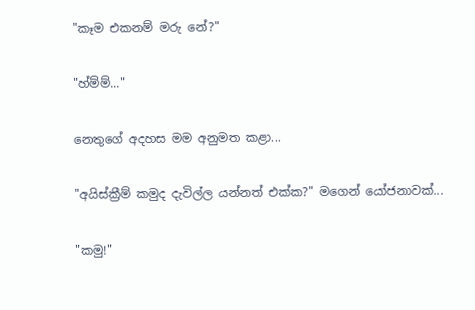"කෑම එකනම් මරු නේ?"

"හ්ම්ම්..."

නෙතුගේ අදහස මම අනුමත කළා...

"අයිස්ක්‍රීම් කමුද දැවිල්ල යන්නත් එක්ක?" මගෙන් යෝජනාවක්...

"කමු!"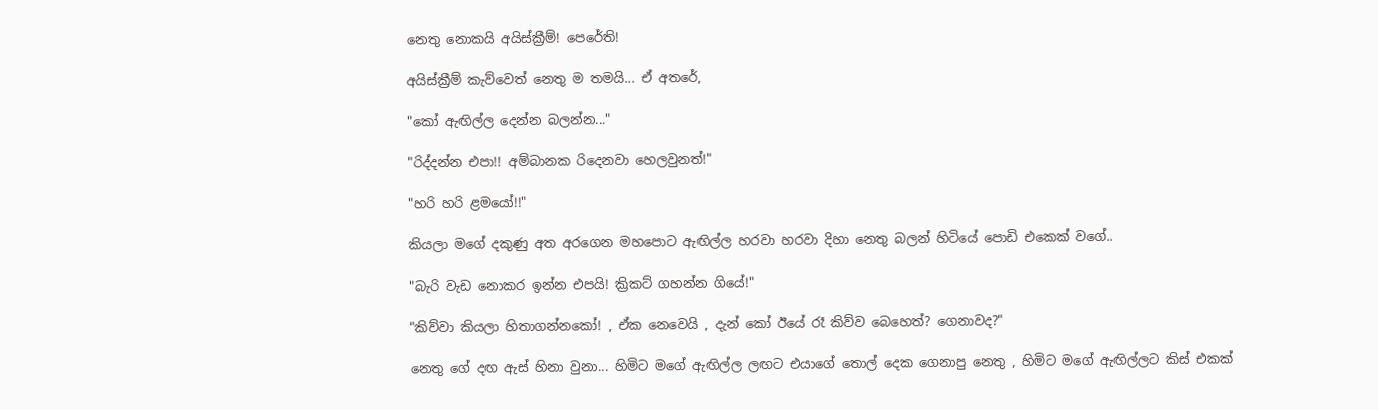නෙතු නොකයි අයිස්ක්‍රීම්! පෙරේති!

අයිස්ක්‍රීම් කැව්වෙත් නෙතු ම තමයි... ඒ අතරේ,

"කෝ ඇඟිල්ල දෙන්න බලන්න..."

"රිද්දන්න එපා!! අම්බානක රිදෙනවා හෙලවුනත්!"

"හරි හරි ළමයෝ!!"

කියලා මගේ දකුණු අත අරගෙන මහපොට ඇඟිල්ල හරවා හරවා දිහා නෙතු බලන් හිටියේ පොඩි එකෙක් වගේ..

"බැරි වැඩ නොකර ඉන්න එපයි! ක්‍රිකට් ගහන්න ගියේ!"

"කිව්වා කියලා හිතාගන්නකෝ! , ඒක නෙවෙයි , දැන් කෝ ඊයේ රෑ කිව්ව බෙහෙත්? ගෙනාවද?"

නෙතු ගේ දඟ ඇස් හිනා වුනා... හිමිට මගේ ඇඟිල්ල ලඟට එයාගේ තොල් දෙක ගෙනාපු නෙතු , හිමිට මගේ ඇඟිල්ලට කිස් එකක්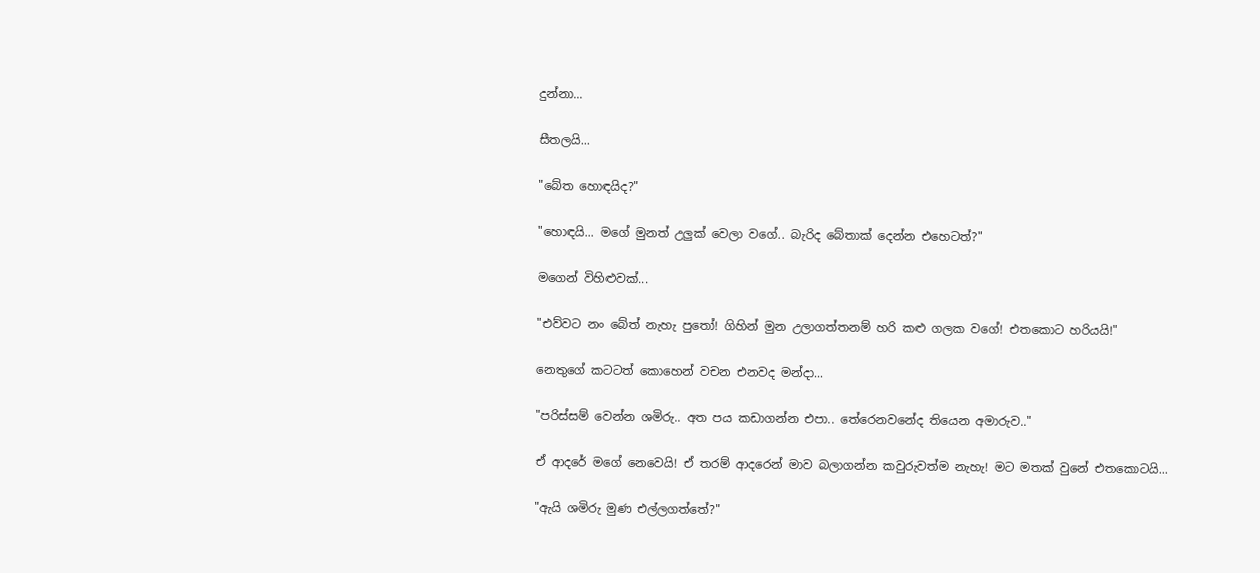දුන්නා...

සීතලයි...

"බේත හොඳයිද?"

"හොඳයි... මගේ මුනත් උලුක් වෙලා වගේ.. බැරිද බේතාක් දෙන්න එහෙටත්?"

මගෙන් විහිළුවක්...

"එව්වට නං බේත් නැහැ පුතෝ! ගිහින් මුන උලාගත්තනම් හරි කළු ගලක වගේ! එතකොට හරියයි!"

නෙතුගේ කටටත් කොහෙන් වචන එනවද මන්දා...

"පරිස්සම් වෙන්න ශමිරු.. අත පය කඩාගන්න එපා.. තේරෙනවනේද තියෙන අමාරුව.."

ඒ ආදරේ මගේ නෙවෙයි! ඒ තරම් ආදරෙන් මාව බලාගන්න කවුරුවත්ම නැහැ! මට මතක් වුනේ එතකොටයි...

"ඇයි ශමිරු මුණ එල්ලගත්තේ?"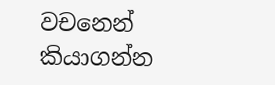වචනෙන් කියාගන්න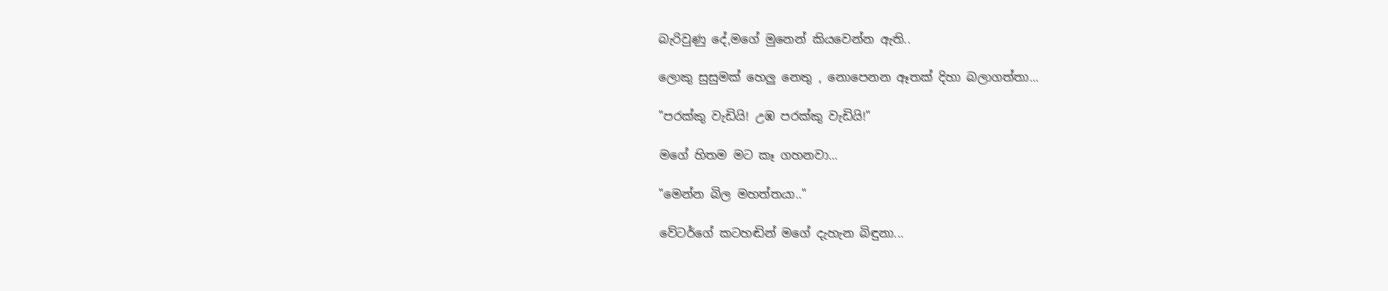බැරිවුණු දේ,මගේ මුනෙන් කියවෙන්න ඇති..

ලොකු සුසුමක් හෙලු නෙතු , නොපෙනන ඈතක් දිහා බලාගත්තා...

"පරක්කු වැඩියි! උඹ පරක්කු වැඩියි!"

මගේ හිතම මට කෑ ගහනවා...

"මෙන්න බිල මහත්තයා.."

වේටර්ගේ කටහඬින් මගේ දැහැන බිඳුනා...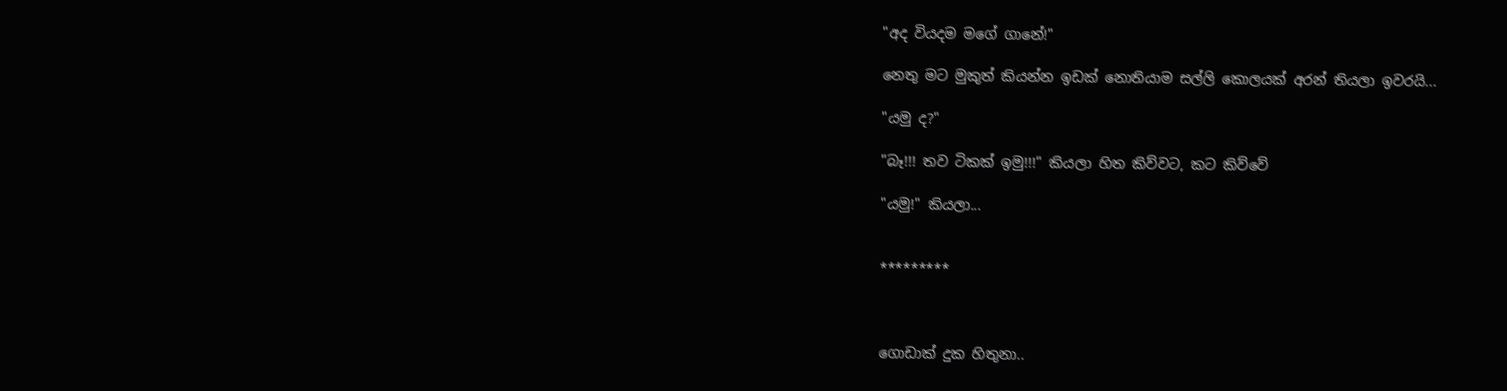"අද වියදම මගේ ගානේ!"

නෙතු මට මුකුත් කියන්න ඉඩක් නොතියාම සල්ලි කොලයක් අරන් තියලා ඉවරයි...

"යමු ද?"

"බෑ!!! තව ටිකක් ඉමු!!!" කියලා හිත කිව්වට, කට කිව්වේ

"යමු!" කියලා...


*********



ගොඩාක් දුක හිතුනා..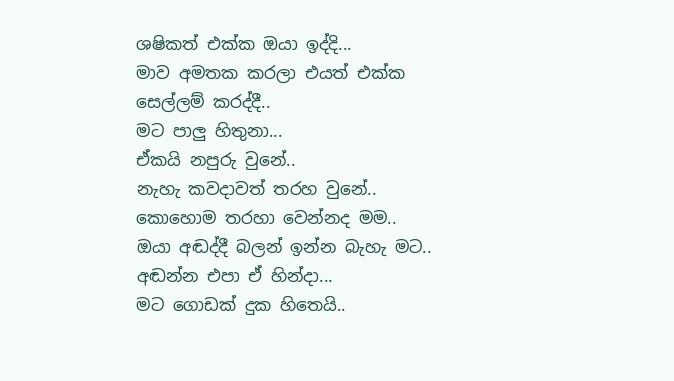ශෂිකත් එක්ක ඔයා ඉද්දි...
මාව අමතක කරලා එයත් එක්ක
සෙල්ලම් කරද්දී..
මට පාලු හිතුනා...
ඒකයි නපුරු වුනේ..
නැහැ කවදාවත් තරහ වුනේ..
කොහොම තරහා වෙන්නද මම..
ඔයා අඬද්දී බලන් ඉන්න බැහැ මට..
අඬන්න එපා ඒ හින්දා...
මට ගොඩක් දුක හිතෙයි..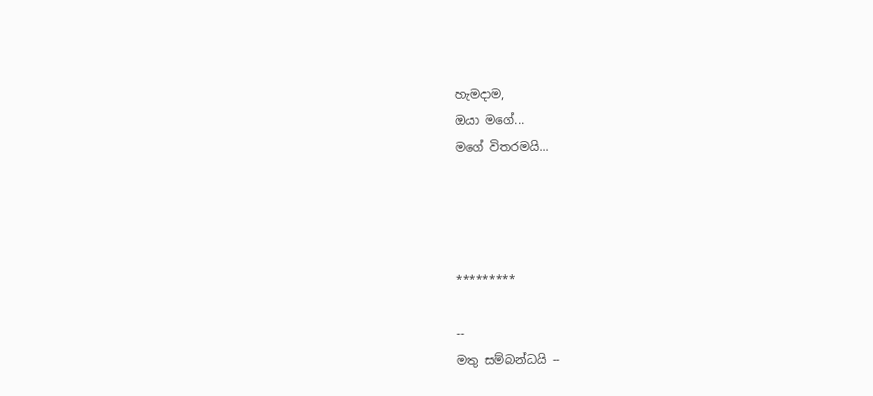හැමදාම,
ඔයා මගේ...
මගේ විතරමයි...




*********

--
මතු සම්බන්ධයි --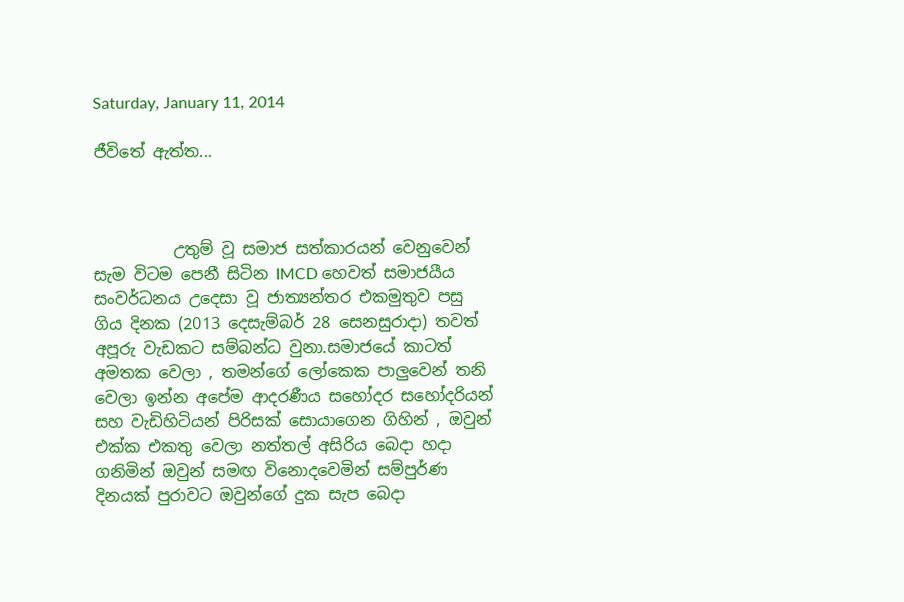Saturday, January 11, 2014

ජීවිතේ ඇත්ත...



          උතුම් වූ සමාජ සත්කාරයන් වෙනුවෙන් සැම විටම පෙනී සිටින IMCD හෙවත් සමාජයීය සංවර්ධනය උදෙසා වූ ජාත්‍යන්තර එකමුතුව පසු ගිය දිනක (2013 දෙසැම්බර් 28 සෙනසුරාදා) තවත් අපූරු වැඩකට සම්බන්ධ වුනා.සමාජයේ කාටත් අමතක වෙලා , තමන්ගේ ලෝකෙක පාලුවෙන් තනි වෙලා ඉන්න අපේම ආදරණීය සහෝදර සහෝදරියන් සහ වැඩිහිටියන් පිරිසක් සොයාගෙන ගිහින් , ඔවුන් එක්ක එකතු වෙලා නත්තල් අසිරිය බෙදා හදා ගනිමින් ඔවුන් සමඟ විනොදවෙමින් සම්පුර්ණ දිනයක් පුරාවට ඔවුන්ගේ දුක සැප බෙදා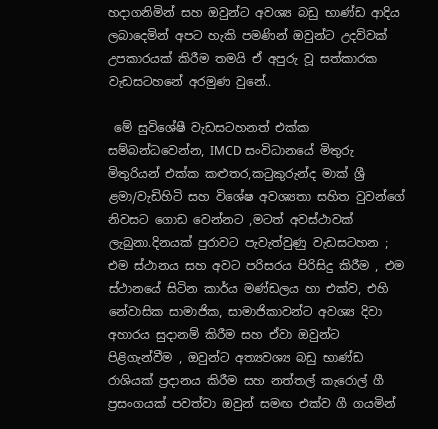හදාගනිමින් සහ ඔවුන්ට අවශ්‍ය බඩු භාණ්ඩ ආදිය ලබාදෙමින් අපට හැකි පමණින් ඔවුන්ට උදව්වක් උපකාරයක් කිරීම තමයි ඒ අපුරු වූ සත්කාරක වැඩසටහනේ අරමුණ වුනේ..

 මේ සුවිශේෂී වැඩසටහනත් එක්ක සම්බන්ධවෙන්න, IMCD සංවිධානයේ මිතුරු මිතුරියන් එක්ක කළුතර,කටුකුරුන්ද මාක් ශ්‍රී ළමා/වැඩිහිටි සහ විශේෂ අවශ්‍යතා සහිත වුවන්ගේ නිවසට ගොඩ වෙන්නට ,මටත් අවස්ථාවක් ලැබුනා.දිනයක් පුරාවට පැවැත්වුණු වැඩසටහන ;  එම ස්ථානය සහ අවට පරිසරය පිරිසිදු කිරීම , එම ස්ථානයේ සිටින කාර්ය මණ්ඩලය හා එක්ව, එහි නේවාසික සාමාජික, සාමාජිකාවන්ට අවශ්‍ය දිවා අහාරය සුදානම් කිරීම සහ ඒවා ඔවුන්ට පිළිගැන්වීම , ඔවුන්ට අත්‍යවශ්‍ය බඩු භාණ්ඩ රාශියක් ප්‍රදානය කිරීම සහ නත්තල් කැරොල් ගී ප්‍රසංගයක් පවත්වා ඔවුන් සමඟ එක්ව ගී ගයමින්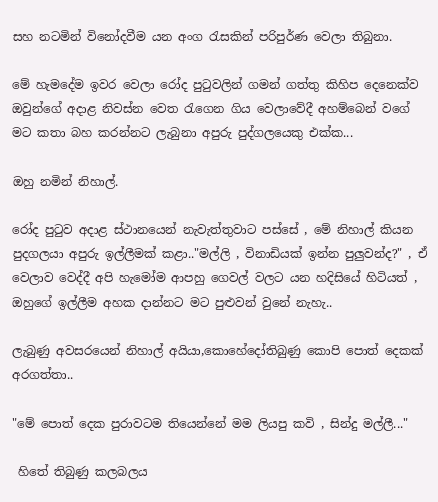සහ නටමින් විනෝදවීම යන අංග රැසකින් පරිපුර්ණ වෙලා තිබුනා.

මේ හැමදේම ඉවර වෙලා රෝද පුටුවලින් ගමන් ගත්තු කිහිප දෙනෙක්ව ඔවුන්ගේ අදාළ නිවස්න වෙත රැගෙන ගිය වෙලාවේදී අහම්බෙන් වගේ මට කතා බහ කරන්නට ලැබුනා අපුරු පුද්ගලයෙකු එක්ක...

ඔහු නමින් නිහාල්.

රෝද පුටුව අදාළ ස්ථානයෙන් නැවැත්තුවාට පස්සේ , මේ නිහාල් කියන පුදගලයා අපුරු ඉල්ලීමක් කළා.."මල්ලි , විනාඩියක් ඉන්න පුලුවන්ද?" , ඒ වෙලාව වෙද්දී අපි හැමෝම ආපහු ගෙවල් වලට යන හදිසියේ හිටියත් , ඔහුගේ ඉල්ලීම අහක දාන්නට මට පුළුවන් වුනේ නැහැ..

ලැබුණු අවසරයෙන් නිහාල් අයියා,කොහේදෝතිබුණු කොපි පොත් දෙකක් අරගත්තා..

"මේ පොත් දෙක පුරාවටම තියෙන්නේ මම ලියපු කවි , සින්දු මල්ලී..."

 හිතේ තිබුණු කලබලය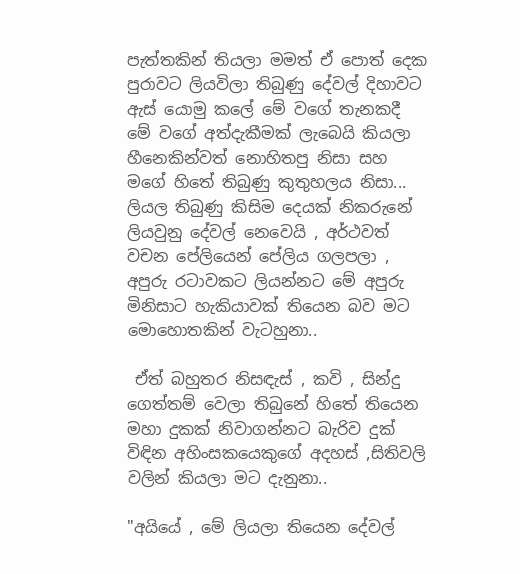පැත්තකින් තියලා මමත් ඒ පොත් දෙක පුරාවට ලියවිලා තිබුණු දේවල් දිහාවට ඇස් යොමු කලේ මේ වගේ තැනකදී මේ වගේ අත්දැකීමක් ලැබෙයි කියලා හීනෙකින්වත් නොහිතපු නිසා සහ මගේ හිතේ තිබුණු කුතුහලය නිසා... ලියල තිබුණු කිසිම දෙයක් නිකරුනේ ලියවුනු දේවල් නෙවෙයි , අර්ථවත් වචන පේලියෙන් පේලිය ගලපලා , අපුරු රටාවකට ලියන්නට මේ අපුරු මිනිසාට හැකියාවක් තියෙන බව මට මොහොතකින් වැටහුනා..

 ඒත් බහුතර නිසඳැස් , කවි , සින්දු ගෙත්තම් වෙලා තිබුනේ හිතේ තියෙන මහා දුකක් නිවාගන්නට බැරිව දුක් විඳින අහිංසකයෙකුගේ අදහස් ,සිතිවලි වලින් කියලා මට දැනුනා..

"අයියේ , මේ ලියලා තියෙන දේවල්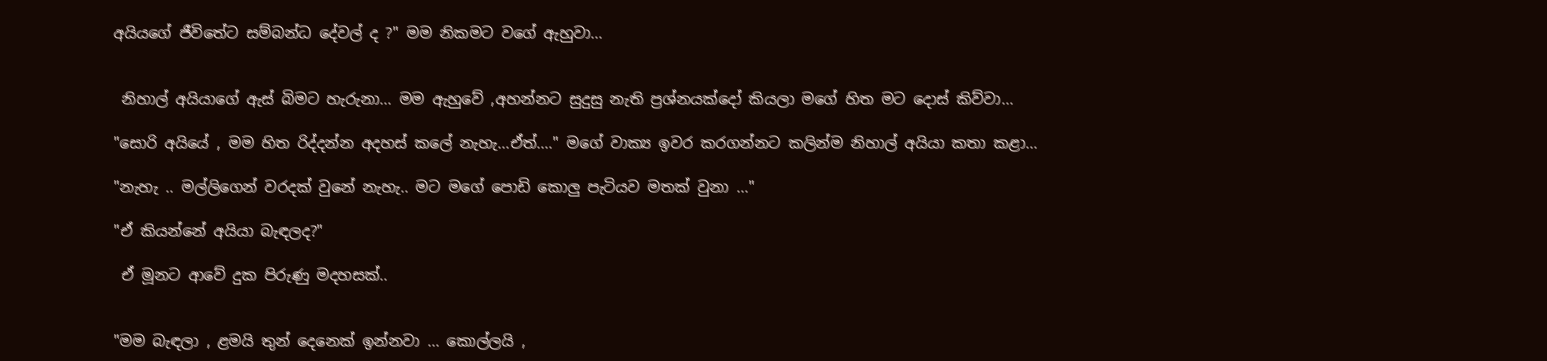අයියගේ ජීවිතේට සම්බන්ධ දේවල් ද ?" මම නිකමට වගේ ඇහුවා...


 නිහාල් අයියාගේ ඇස් බිමට හැරුනා... මම ඇහුවේ ,අහන්නට සුදුසු නැති ප්‍රශ්නයක්දෝ කියලා මගේ හිත මට දොස් කිව්වා...

"සොරි අයියේ , මම හිත රිද්දන්න අදහස් කලේ නැහැ...ඒත්...." මගේ වාක්‍ය ඉවර කරගන්නට කලින්ම නිහාල් අයියා කතා කළා...

"නැහැ .. මල්ලිගෙන් වරදක් වුනේ නැහැ.. මට මගේ පොඩි කොලු පැටියව මතක් වුනා ..."

"ඒ කියන්නේ අයියා බැඳලද?"

 ඒ මූනට ආවේ දුක පිරුණු මදහසක්..


"මම බැඳලා , ළමයි තුන් දෙනෙක් ඉන්නවා ... කොල්ලයි ,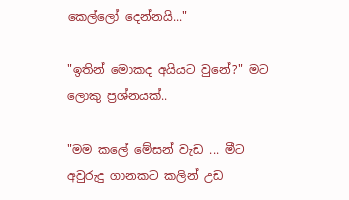කෙල්ලෝ දෙන්නයි..."

"ඉතින් මොකද අයියට වුනේ?" මට ලොකු ප්‍රශ්නයක්..

"මම කලේ මේසන් වැඩ ... මීට අවුරුදු ගානකට කලින් උඩ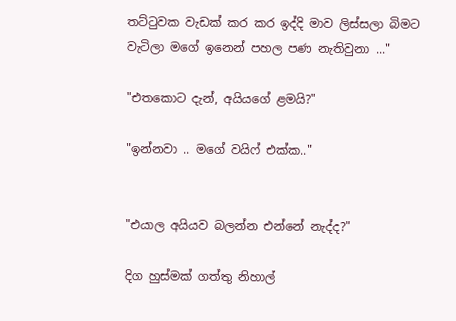තට්ටුවක වැඩක් කර කර ඉද්දි මාව ලිස්සලා බිමට වැටිලා මගේ ඉනෙන් පහල පණ නැතිවුනා ..."

"එතකොට දැන්, අයියගේ ළමයි?"

"ඉන්නවා .. මගේ වයිෆ් එක්ක.."


"එයාල අයියව බලන්න එන්නේ නැද්ද?"

දිග හුස්මක් ගත්තු නිහාල්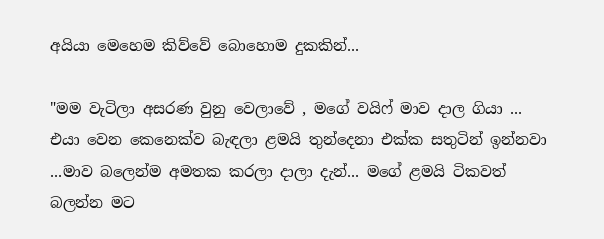අයියා මෙහෙම කිව්වේ බොහොම දුකකින්...

"මම වැටිලා අසරණ වුනු වෙලාවේ , මගේ වයිෆ් මාව දාල ගියා ... එයා වෙන කෙනෙක්ව බැඳලා ළමයි තුන්දෙනා එක්ක සතුටින් ඉන්නවා ...මාව බලෙන්ම අමතක කරලා දාලා දැන්... මගේ ළමයි ටිකවත් බලන්න මට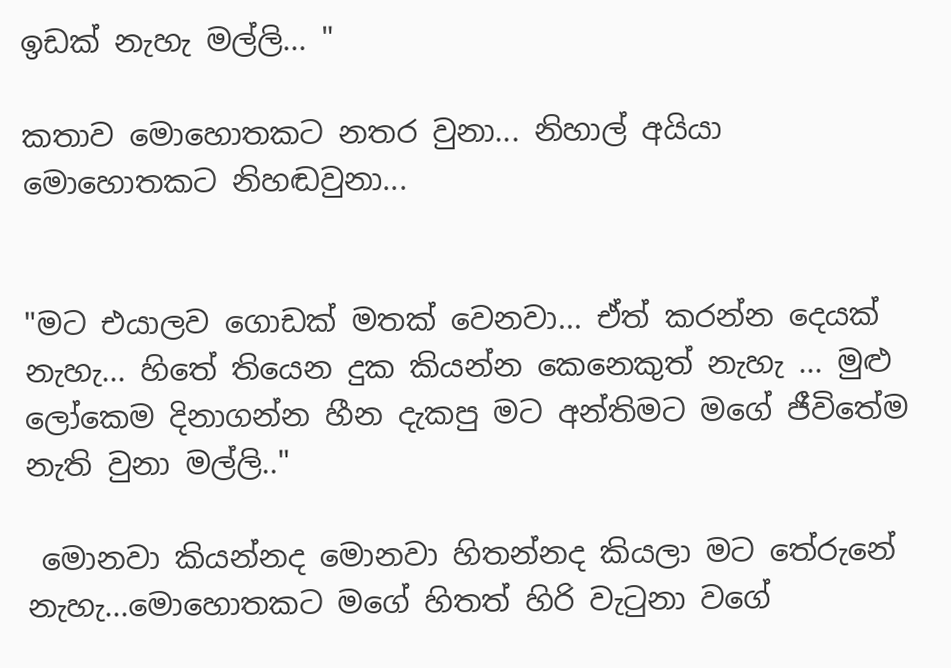ඉඩක් නැහැ මල්ලි... "

කතාව මොහොතකට නතර වුනා... නිහාල් අයියා මොහොතකට නිහඬවුනා...


"මට එයාලව ගොඩක් මතක් වෙනවා... ඒත් කරන්න දෙයක් නැහැ... හිතේ තියෙන දුක කියන්න කෙනෙකුත් නැහැ ... මුළු ලෝකෙම දිනාගන්න හීන දැකපු මට අන්තිමට මගේ ජීවිතේම නැති වුනා මල්ලි.."

 මොනවා කියන්නද මොනවා හිතන්නද කියලා මට තේරුනේ නැහැ...මොහොතකට මගේ හිතත් හිරි වැටුනා වගේ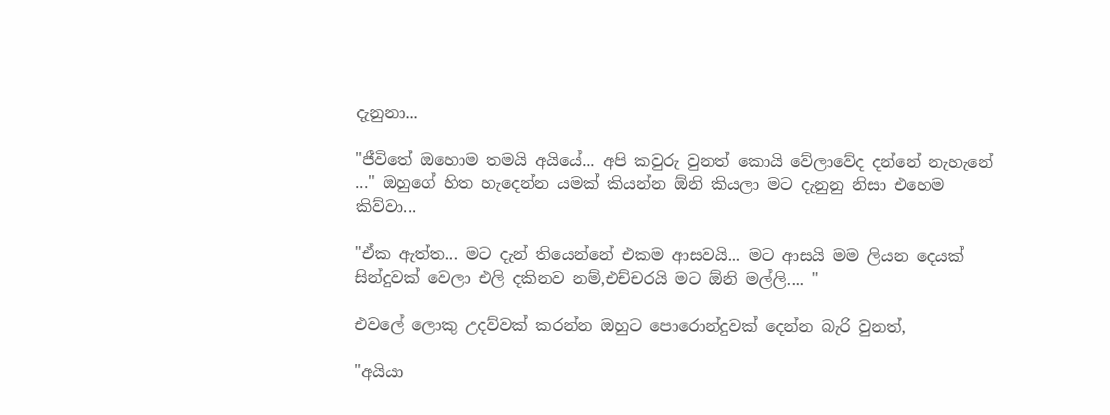දැනුනා...

"ජීවිතේ ඔහොම තමයි අයියේ... අපි කවුරු වුනත් කොයි වේලාවේද දන්නේ නැහැනේ ..." ඔහුගේ හිත හැදෙන්න යමක් කියන්න ඕනි කියලා මට දැනුනු නිසා එහෙම කිව්වා...

"ඒක ඇත්ත... මට දැන් තියෙන්නේ එකම ආසවයි... මට ආසයි මම ලියන දෙයක් සින්දුවක් වෙලා එලි දකිනව නම්,එච්චරයි මට ඕනි මල්ලි.... "

එවලේ ලොකු උදව්වක් කරන්න ඔහුට පොරොන්දුවක් දෙන්න බැරි වුනත්,

"අයියා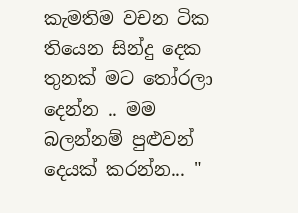කැමතිම වචන ටික තියෙන සින්දු දෙක තුනක් මට තෝරලා දෙන්න .. මම බලන්නම් පුළුවන් දෙයක් කරන්න... "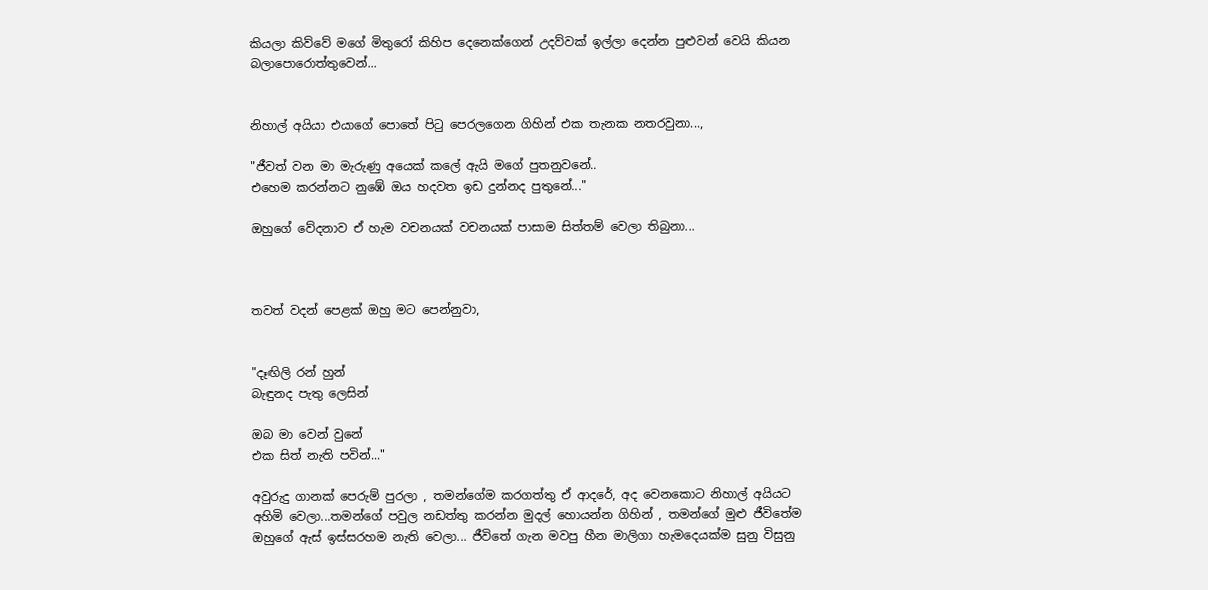කියලා කිව්වේ මගේ මිතුරෝ කිහිප දෙනෙක්ගෙන් උදව්වක් ඉල්ලා දෙන්න පුළුවන් වෙයි කියන බලාපොරොත්තුවෙන්...


නිහාල් අයියා එයාගේ පොතේ පිටු පෙරලගෙන ගිහින් එක තැනක නතරවුනා...,

"ජීවත් වන මා මැරුණු අයෙක් කලේ ඇයි මගේ පුතනුවනේ..
එහෙම කරන්නට නුඹේ ඔය හදවත ඉඩ දුන්නද පුතුනේ..."

ඔහුගේ වේදනාව ඒ හැම වචනයක් වචනයක් පාසාම සිත්තම් වෙලා තිබුනා...



තවත් වදන් පෙළක් ඔහු මට පෙන්නුවා,


"දෑඟිලි රන් හුන්
බැඳුනද පැතු ලෙසින්

ඔබ මා වෙන් වුනේ
එක සිත් නැති පවින්..."

අවුරුදු ගානක් පෙරුම් පුරලා , තමන්ගේම කරගත්තු ඒ ආදරේ, අද වෙනකොට නිහාල් අයියට අහිමි වෙලා...තමන්ගේ පවුල නඩත්තු කරන්න මුදල් හොයන්න ගිහින් , තමන්ගේ මුළු ජීවිතේම ඔහුගේ ඇස් ඉස්සරහම නැති වෙලා... ජීවිතේ ගැන මවපු හීන මාලිගා හැමදෙයක්ම සුනු විසුනු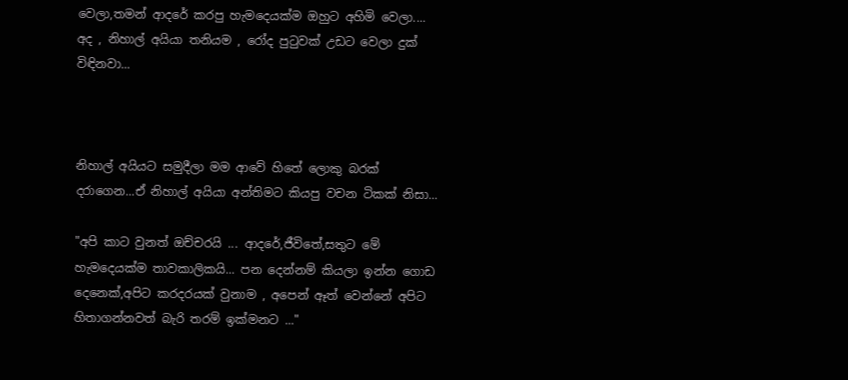වෙලා,තමන් ආදරේ කරපු හැමදෙයක්ම ඔහුට අහිමි වෙලා.... අද , නිහාල් අයියා තනියම , රෝද පුටුවක් උඩට වෙලා දුක් විඳිනවා...



නිහාල් අයියට සමුදීලා මම ආවේ හිතේ ලොකු බරක් දරාගෙන...ඒ නිහාල් අයියා අන්තිමට කියපු වචන ටිකක් නිසා...

"අපි කාට වුනත් ඔච්චරයි ... ආදරේ,ජීවිතේ,සතුට මේ හැමදෙයක්ම තාවකාලිකයි... පන දෙන්නම් කියලා ඉන්න ගොඩ දෙනෙක්,අපිට කරදරයක් වුනාම , අපෙන් ඈත් වෙන්නේ අපිට හිතාගන්නවත් බැරි තරම් ඉක්මනට ..."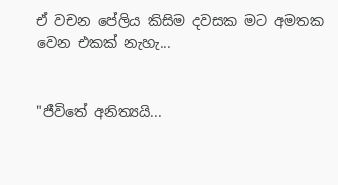ඒ වචන පේලිය කිසිම දවසක මට අමතක වෙන එකක් නැහැ...


"ජීවිතේ අනිත්‍යයි...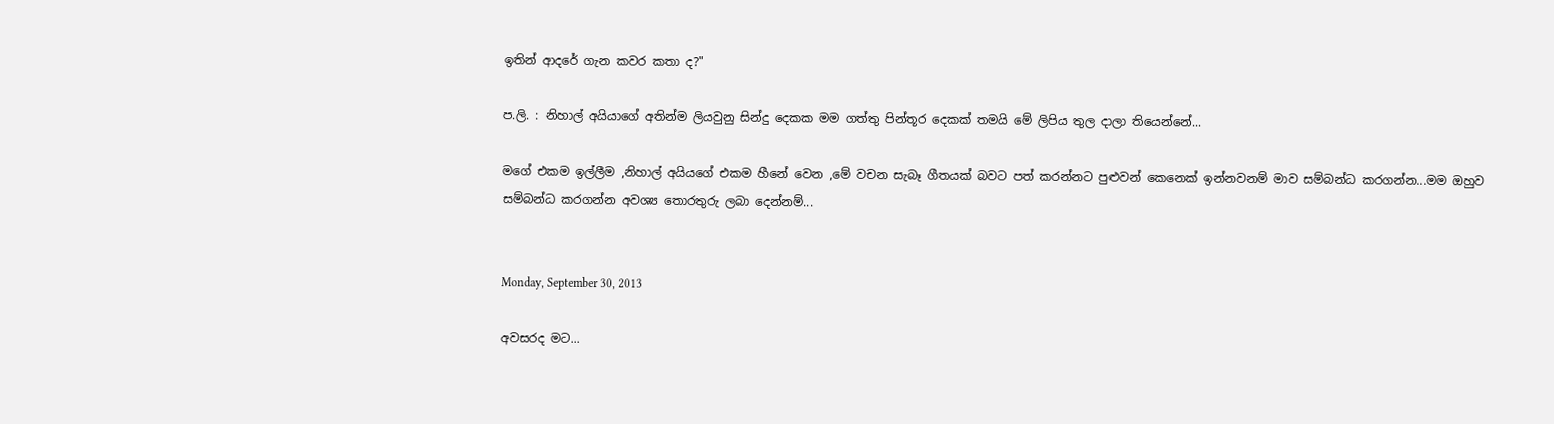ඉතින් ආදරේ ගැන කවර කතා ද?"

ප.ලි. : නිහාල් අයියාගේ අතින්ම ලියවුනු සින්දු දෙකක මම ගත්තු පින්තූර දෙකක් තමයි මේ ලිපිය තුල දාලා තියෙන්නේ...

මගේ එකම ඉල්ලීම ,නිහාල් අයියගේ එකම හීනේ වෙන ,මේ වචන සැබෑ ගීතයක් බවට පත් කරන්නට පුළුවන් කෙනෙක් ඉන්නවනම් මාව සම්බන්ධ කරගන්න...මම ඔහුව සම්බන්ධ කරගන්න අවශ්‍ය තොරතුරු ලබා දෙන්නම්...


Monday, September 30, 2013

අවසරද මට...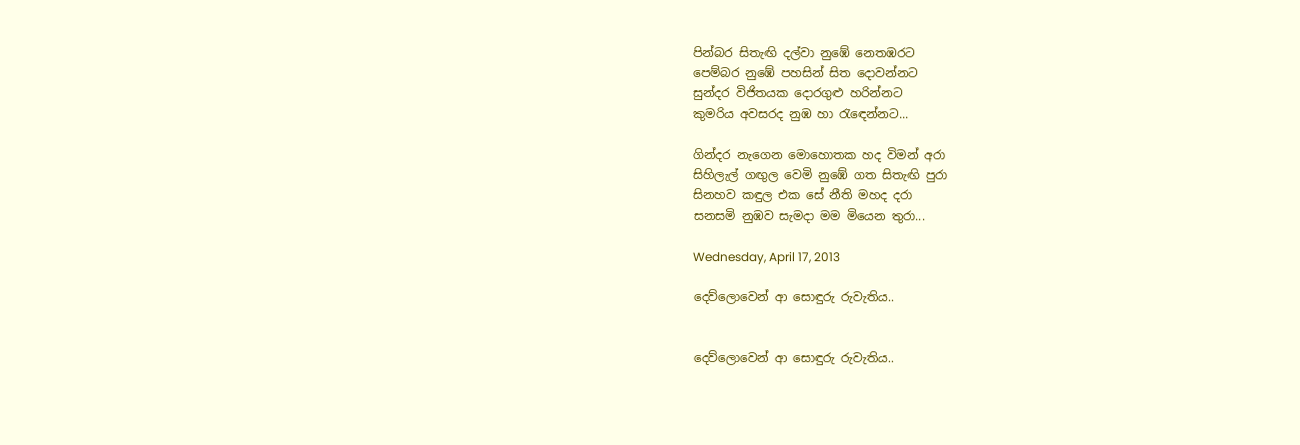පින්බර සිතැඟි දල්වා නුඹේ නෙතඹරට
පෙම්බර නුඹේ පහසින් සිත දොවන්නට
සුන්දර විජිතයක දොරගුළු හරින්නට
කුමරිය අවසරද නුඹ හා රැඳෙන්නට...

ගින්දර නැගෙන මොහොතක හද විමන් අරා
සිහිලැල් ගඟුල වෙමි නුඹේ ගත සිතැඟි පුරා
සිනහව කඳුල එක සේ නීති මහද දරා
සනසමි නුඹව සැමදා මම මියෙන තුරා...

Wednesday, April 17, 2013

දෙව්ලොවෙන් ආ සොඳුරු රුවැතිය..


දෙව්ලොවෙන් ආ සොඳුරු රුවැතිය..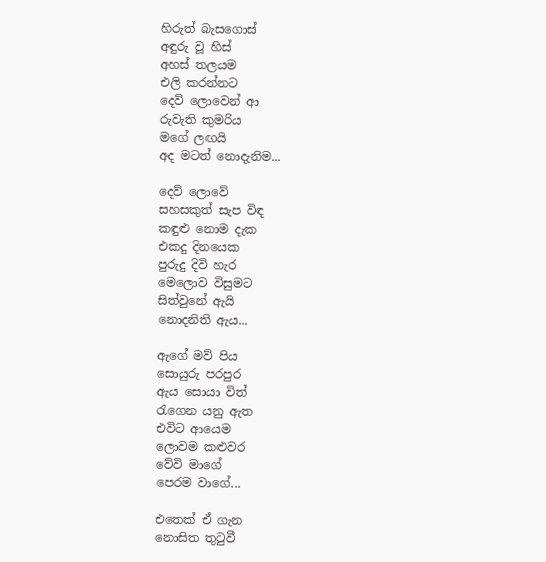හිරුත් බැසගොස්
අඳුරු වූ හිස්
අහස් තලයම
එලි කරන්නට
දෙව් ලොවෙන් ආ
රුවැති කුමරිය
මගේ ලඟයි
අද මටත් නොදැනිම...

දෙව් ලොවේ
සහසකුත් සැප විඳ
කඳුළු නොම දැක
එකදු දිනයෙක
පුරුදු දිවි හැර
මෙලොව විසුමට
සිත්වුනේ ඇයි
නොදනිති ඇය...

ඇගේ මව් පිය
සොයුරු පරපුර
ඇය සොයා විත්
රැගෙන යනු ඇත
එවිට ආයෙම
ලොවම කළුවර
වේවි මාගේ
පෙරම වාගේ...

එතෙක් ඒ ගැන
නොසිත තුටුවී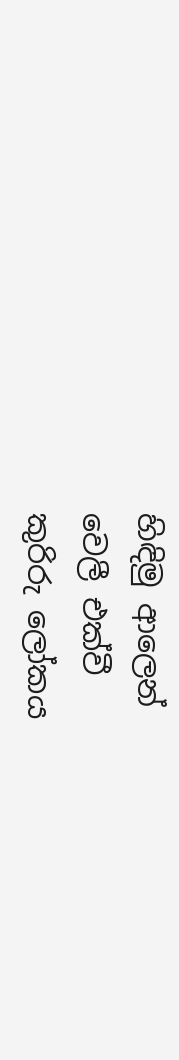හිඳිමු ආලෙන්
වෙලී එක්වී
කුරිරු ලෝකය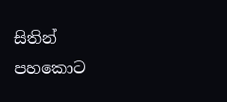සිතින් පහකොට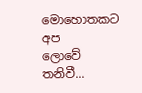මොහොතකට අප
ලොවේ තනිවී...